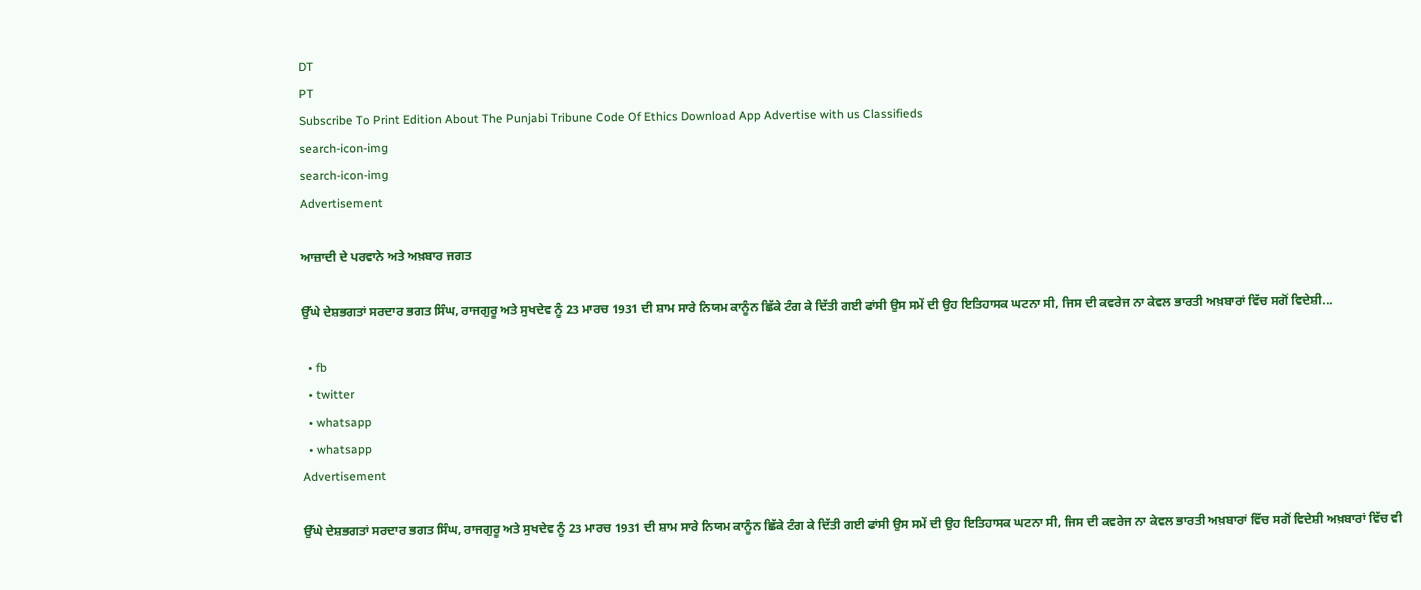DT
PT
Subscribe To Print Edition About The Punjabi Tribune Code Of Ethics Download App Advertise with us Classifieds
search-icon-img
search-icon-img
Advertisement

ਆਜ਼ਾਦੀ ਦੇ ਪਰਵਾਨੇ ਅਤੇ ਅਖ਼ਬਾਰ ਜਗਤ

ਉੱਘੇ ਦੇਸ਼ਭਗਤਾਂ ਸਰਦਾਰ ਭਗਤ ਸਿੰਘ, ਰਾਜਗੁਰੂ ਅਤੇ ਸੁਖਦੇਵ ਨੂੰ 23 ਮਾਰਚ 1931 ਦੀ ਸ਼ਾਮ ਸਾਰੇ ਨਿਯਮ ਕਾਨੂੰਨ ਛਿੱਕੇ ਟੰਗ ਕੇ ਦਿੱਤੀ ਗਈ ਫਾਂਸੀ ਉਸ ਸਮੇਂ ਦੀ ਉਹ ਇਤਿਹਾਸਕ ਘਟਨਾ ਸੀ, ਜਿਸ ਦੀ ਕਵਰੇਜ ਨਾ ਕੇਵਲ ਭਾਰਤੀ ਅਖ਼ਬਾਰਾਂ ਵਿੱਚ ਸਗੋਂ ਵਿਦੇਸ਼ੀ...

  • fb
  • twitter
  • whatsapp
  • whatsapp
Advertisement

ਉੱਘੇ ਦੇਸ਼ਭਗਤਾਂ ਸਰਦਾਰ ਭਗਤ ਸਿੰਘ, ਰਾਜਗੁਰੂ ਅਤੇ ਸੁਖਦੇਵ ਨੂੰ 23 ਮਾਰਚ 1931 ਦੀ ਸ਼ਾਮ ਸਾਰੇ ਨਿਯਮ ਕਾਨੂੰਨ ਛਿੱਕੇ ਟੰਗ ਕੇ ਦਿੱਤੀ ਗਈ ਫਾਂਸੀ ਉਸ ਸਮੇਂ ਦੀ ਉਹ ਇਤਿਹਾਸਕ ਘਟਨਾ ਸੀ, ਜਿਸ ਦੀ ਕਵਰੇਜ ਨਾ ਕੇਵਲ ਭਾਰਤੀ ਅਖ਼ਬਾਰਾਂ ਵਿੱਚ ਸਗੋਂ ਵਿਦੇਸ਼ੀ ਅਖ਼ਬਾਰਾਂ ਵਿੱਚ ਵੀ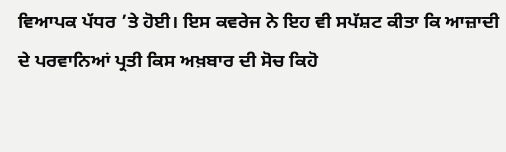ਵਿਆਪਕ ਪੱਧਰ ’ਤੇ ਹੋਈ। ਇਸ ਕਵਰੇਜ ਨੇ ਇਹ ਵੀ ਸਪੱਸ਼ਟ ਕੀਤਾ ਕਿ ਆਜ਼ਾਦੀ ਦੇ ਪਰਵਾਨਿਆਂ ਪ੍ਰਤੀ ਕਿਸ ਅਖ਼ਬਾਰ ਦੀ ਸੋਚ ਕਿਹੋ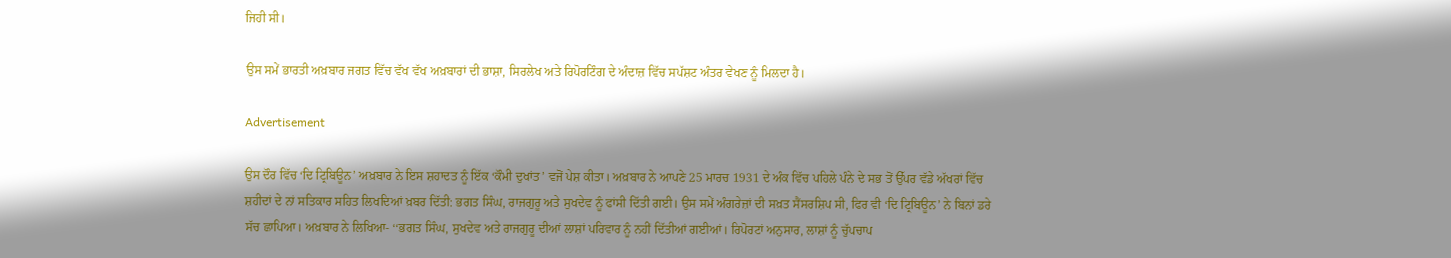ਜਿਹੀ ਸੀ।

ਉਸ ਸਮੇਂ ਭਾਰਤੀ ਅਖ਼ਬਾਰ ਜਗਤ ਵਿੱਚ ਵੱਖ ਵੱਖ ਅਖ਼ਬਾਰਾਂ ਦੀ ਭਾਸ਼ਾ, ਸਿਰਲੇਖ ਅਤੇ ਰਿਪੋਰਟਿੰਗ ਦੇ ਅੰਦਾਜ਼ ਵਿੱਚ ਸਪੱਸ਼ਟ ਅੰਤਰ ਵੇਖਣ ਨੂੰ ਮਿਲਦਾ ਹੈ।

Advertisement

ਉਸ ਦੌਰ ਵਿੱਚ ‘ਦਿ ਟ੍ਰਿਬਿਊਨ’ ਅਖ਼ਬਾਰ ਨੇ ਇਸ ਸ਼ਹਾਦਤ ਨੂੰ ਇੱਕ ‘ਕੌਮੀ ਦੁਖਾਂਤ’ ਵਜੋਂ ਪੇਸ਼ ਕੀਤਾ। ਅਖ਼ਬਾਰ ਨੇ ਆਪਣੇ 25 ਮਾਰਚ 1931 ਦੇ ਅੰਕ ਵਿੱਚ ਪਹਿਲੇ ਪੰਨੇ ਦੇ ਸਭ ਤੋਂ ਉੱਪਰ ਵੱਡੇ ਅੱਖਰਾਂ ਵਿੱਚ ਸ਼ਹੀਦਾਂ ਦੇ ਨਾਂ ਸਤਿਕਾਰ ਸਹਿਤ ਲਿਖਦਿਆਂ ਖ਼ਬਰ ਦਿੱਤੀ: ਭਗਤ ਸਿੰਘ, ਰਾਜਗੁਰੂ ਅਤੇ ਸੁਖਦੇਵ ਨੂੰ ਫਾਂਸੀ ਦਿੱਤੀ ਗਈ। ਉਸ ਸਮੇਂ ਅੰਗਰੇਜ਼ਾਂ ਦੀ ਸਖ਼ਤ ਸੈਂਸਰਸ਼ਿਪ ਸੀ, ਫਿਰ ਵੀ ‘ਦਿ ਟ੍ਰਿਬਿਊਨ’ ਨੇ ਬਿਨਾਂ ਡਰੇ ਸੱਚ ਛਾਪਿਆ। ਅਖ਼ਬਾਰ ਨੇ ਲਿਖਿਆ- ‘‘ਭਗਤ ਸਿੰਘ, ਸੁਖਦੇਵ ਅਤੇ ਰਾਜਗੁਰੂ ਦੀਆਂ ਲਾਸ਼ਾਂ ਪਰਿਵਾਰ ਨੂੰ ਨਹੀਂ ਦਿੱਤੀਆਂ ਗਈਆਂ। ਰਿਪੋਰਟਾਂ ਅਨੁਸਾਰ, ਲਾਸ਼ਾਂ ਨੂੰ ਚੁੱਪਚਾਪ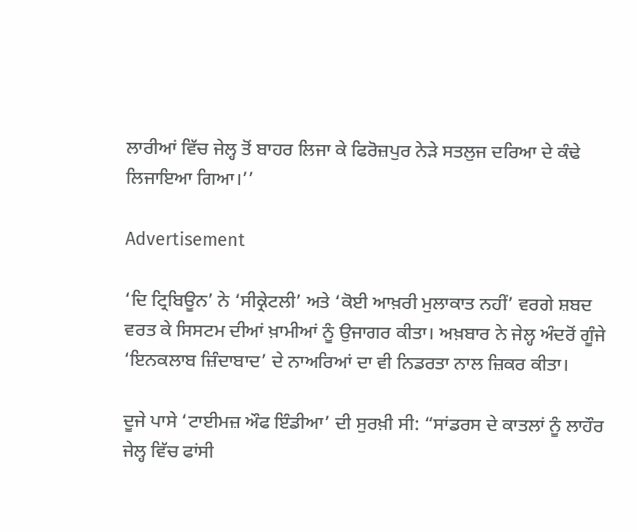ਲਾਰੀਆਂ ਵਿੱਚ ਜੇਲ੍ਹ ਤੋਂ ਬਾਹਰ ਲਿਜਾ ਕੇ ਫਿਰੋਜ਼ਪੁਰ ਨੇੜੇ ਸਤਲੁਜ ਦਰਿਆ ਦੇ ਕੰਢੇ ਲਿਜਾਇਆ ਗਿਆ।’’

Advertisement

‘ਦਿ ਟ੍ਰਿਬਿਊਨ’ ਨੇ ‘ਸੀਕ੍ਰੇਟਲੀ’ ਅਤੇ ‘ਕੋਈ ਆਖ਼ਰੀ ਮੁਲਾਕਾਤ ਨਹੀਂ’ ਵਰਗੇ ਸ਼ਬਦ ਵਰਤ ਕੇ ਸਿਸਟਮ ਦੀਆਂ ਖ਼ਾਮੀਆਂ ਨੂੰ ਉਜਾਗਰ ਕੀਤਾ। ਅਖ਼ਬਾਰ ਨੇ ਜੇਲ੍ਹ ਅੰਦਰੋਂ ਗੂੰਜੇ ‘ਇਨਕਲਾਬ ਜ਼ਿੰਦਾਬਾਦ’ ਦੇ ਨਾਅਰਿਆਂ ਦਾ ਵੀ ਨਿਡਰਤਾ ਨਾਲ ਜ਼ਿਕਰ ਕੀਤਾ।

ਦੂਜੇ ਪਾਸੇ ‘ਟਾਈਮਜ਼ ਔਫ ਇੰਡੀਆ’ ਦੀ ਸੁਰਖ਼ੀ ਸੀ: “ਸਾਂਡਰਸ ਦੇ ਕਾਤਲਾਂ ਨੂੰ ਲਾਹੌਰ ਜੇਲ੍ਹ ਵਿੱਚ ਫਾਂਸੀ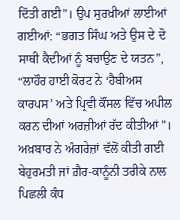ਦਿੱਤੀ ਗਈ”। ਉਪ ਸੁਰਖ਼ੀਆਂ ਲਾਈਆਂ ਗਈਆਂ: “ਭਗਤ ਸਿੰਘ ਅਤੇ ਉਸ ਦੇ ਦੋ ਸਾਥੀ ਕੈਦੀਆਂ ਨੂੰ ਬਚਾਉਣ ਦੇ ਯਤਨ”, “ਲਾਹੌਰ ਹਾਈ ਕੋਰਟ ਨੇ ‘ਹੈਬੀਅਸ ਕਾਰਪਸ’ ਅਤੇ ਪ੍ਰਿਵੀ ਕੌਂਸਲ ਵਿੱਚ ਅਪੀਲ ਕਰਨ ਦੀਆਂ ਅਰਜ਼ੀਆਂ ਰੱਦ ਕੀਤੀਆਂ”।‌ ਅਖ਼ਬਾਰ ਨੇ ਅੰਗਰੇਜ਼ਾਂ ਵੱਲੋਂ ਕੀਤੀ ਗਈ ਬੇਹੁਰਮਤੀ ਜਾਂ ਗ਼ੈਰ-ਕਾਨੂੰਨੀ ਤਰੀਕੇ ਨਾਲ ਪਿਛਲੀ ਕੰਧ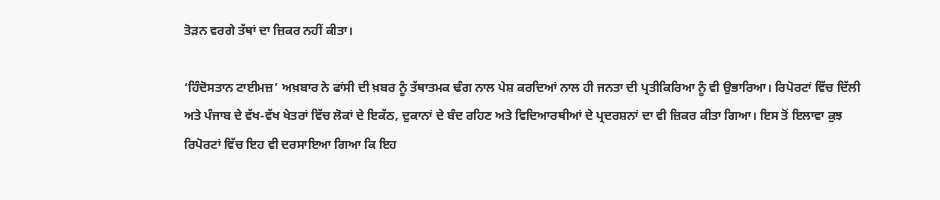ਤੋੜਨ ਵਰਗੇ ਤੱਥਾਂ ਦਾ ਜ਼ਿਕਰ ਨਹੀਂ ਕੀਤਾ।

‘ਹਿੰਦੋਸਤਾਨ ਟਾਈਮਜ਼’ ਅਖ਼ਬਾਰ ਨੇ ਫਾਂਸੀ ਦੀ ਖ਼ਬਰ ਨੂੰ ਤੱਥਾਤਮਕ ਢੰਗ ਨਾਲ ਪੇਸ਼ ਕਰਦਿਆਂ ਨਾਲ ਹੀ ਜਨਤਾ ਦੀ ਪ੍ਰਤੀਕਿਰਿਆ ਨੂੰ ਵੀ ਉਭਾਰਿਆ। ਰਿਪੋਰਟਾਂ ਵਿੱਚ ਦਿੱਲੀ ਅਤੇ ਪੰਜਾਬ ਦੇ ਵੱਖ-ਵੱਖ ਖੇਤਰਾਂ ਵਿੱਚ ਲੋਕਾਂ ਦੇ ਇਕੱਠ, ਦੁਕਾਨਾਂ ਦੇ ਬੰਦ ਰਹਿਣ ਅਤੇ ਵਿਦਿਆਰਥੀਆਂ ਦੇ ਪ੍ਰਦਰਸ਼ਨਾਂ ਦਾ ਵੀ ਜ਼ਿਕਰ ਕੀਤਾ ਗਿਆ। ਇਸ ਤੋਂ ਇਲਾਵਾ ਕੁਝ ਰਿਪੋਰਟਾਂ ਵਿੱਚ ਇਹ ਵੀ ਦਰਸਾਇਆ ਗਿਆ ਕਿ ਇਹ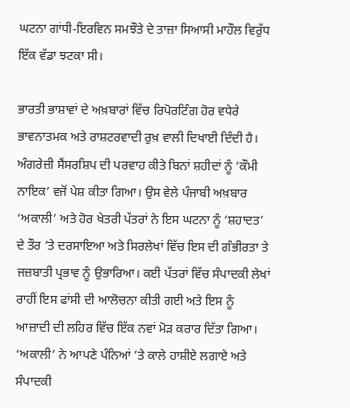ਘਟਨਾ ਗਾਂਧੀ-ਇਰਵਿਨ ਸਮਝੌਤੇ ਦੇ ਤਾਜ਼ਾ ਸਿਆਸੀ ਮਾਹੌਲ ਵਿਰੁੱਧ ਇੱਕ ਵੱਡਾ ਝਟਕਾ ਸੀ।

ਭਾਰਤੀ ਭਾਸ਼ਾਵਾਂ ਦੇ ਅਖ਼ਬਾਰਾਂ ਵਿੱਚ ਰਿਪੋਰਟਿੰਗ ਹੋਰ ਵਧੇਰੇ ਭਾਵਨਾਤਮਕ ਅਤੇ ਰਾਸ਼ਟਰਵਾਦੀ ਰੁਖ਼ ਵਾਲੀ ਦਿਖਾਈ ਦਿੰਦੀ ਹੈ। ਅੰਗਰੇਜ਼ੀ ਸੈਂਸਰਸ਼ਿਪ ਦੀ ਪਰਵਾਹ ਕੀਤੇ ਬਿਨਾਂ ਸ਼ਹੀਦਾਂ ਨੂੰ ‘ਕੌਮੀ ਨਾਇਕ’ ਵਜੋਂ ਪੇਸ਼ ਕੀਤਾ ਗਿਆ। ਉਸ ਵੇਲੇ ਪੰਜਾਬੀ ਅਖ਼ਬਾਰ ‘ਅਕਾਲੀ’ ਅਤੇ ਹੋਰ ਖੇਤਰੀ ਪੱਤਰਾਂ ਨੇ ਇਸ ਘਟਨਾ ਨੂੰ ‘ਸ਼ਹਾਦਤ’ ਦੇ ਤੌਰ ’ਤੇ ਦਰਸਾਇਆ ਅਤੇ ਸਿਰਲੇਖਾਂ ਵਿੱਚ ਇਸ ਦੀ ਗੰਭੀਰਤਾ ਤੇ ਜਜ਼ਬਾਤੀ ਪ੍ਰਭਾਵ ਨੂੰ ਉਭਾਰਿਆ। ਕਈ ਪੱਤਰਾਂ ਵਿੱਚ ਸੰਪਾਦਕੀ ਲੇਖਾਂ ਰਾਹੀਂ ਇਸ ਫਾਂਸੀ ਦੀ ਆਲੋਚਨਾ ਕੀਤੀ ਗਈ ਅਤੇ ਇਸ ਨੂੰ ਆਜ਼ਾਦੀ ਦੀ ਲਹਿਰ ਵਿੱਚ ਇੱਕ ਨਵਾਂ ਮੋੜ ਕਰਾਰ ਦਿੱਤਾ ਗਿਆ। ‘ਅਕਾਲੀ’ ਨੇ ਆਪਣੇ ਪੰਨਿਆਂ ’ਤੇ ਕਾਲੇ ਹਾਸ਼ੀਏ ਲਗਾਏ ਅਤੇ ਸੰਪਾਦਕੀ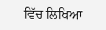ਵਿੱਚ ਲਿਖਿਆ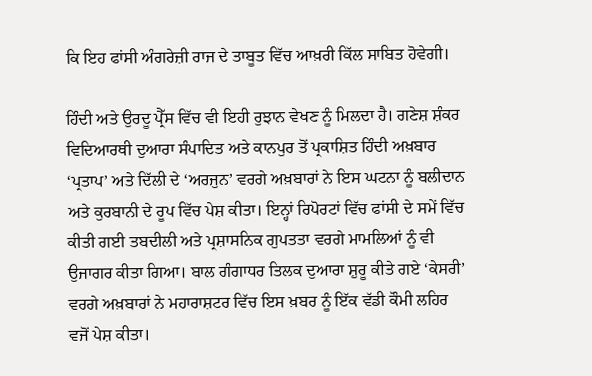ਕਿ ਇਹ ਫਾਂਸੀ ਅੰਗਰੇਜ਼ੀ ਰਾਜ ਦੇ ਤਾਬੂਤ ਵਿੱਚ ਆਖ਼ਰੀ ਕਿੱਲ ਸਾਬਿਤ ਹੋਵੇਗੀ।

ਹਿੰਦੀ ਅਤੇ ਉਰਦੂ ਪ੍ਰੈੱਸ ਵਿੱਚ ਵੀ ਇਹੀ ਰੁਝਾਨ ਵੇਖਣ ਨੂੰ ਮਿਲਦਾ ਹੈ। ਗਣੇਸ਼ ਸ਼ੰਕਰ ਵਿਦਿਆਰਥੀ ਦੁਆਰਾ ਸੰਪਾਦਿਤ ਅਤੇ ਕਾਨਪੁਰ ਤੋਂ ਪ੍ਰਕਾਸ਼ਿਤ ਹਿੰਦੀ ਅਖ਼ਬਾਰ ‘ਪ੍ਰਤਾਪ’ ਅਤੇ ਦਿੱਲੀ ਦੇ ‘ਅਰਜੁਨ’ ਵਰਗੇ ਅਖ਼ਬਾਰਾਂ ਨੇ ਇਸ ਘਟਨਾ ਨੂੰ ਬਲੀਦਾਨ ਅਤੇ ਕੁਰਬਾਨੀ ਦੇ ਰੂਪ ਵਿੱਚ ਪੇਸ਼ ਕੀਤਾ। ਇਨ੍ਹਾਂ ਰਿਪੋਰਟਾਂ ਵਿੱਚ ਫਾਂਸੀ ਦੇ ਸਮੇਂ ਵਿੱਚ ਕੀਤੀ ਗਈ ਤਬਦੀਲੀ ਅਤੇ ਪ੍ਰਸ਼ਾਸਨਿਕ ਗੁਪਤਤਾ ਵਰਗੇ ਮਾਮਲਿਆਂ ਨੂੰ ਵੀ ਉਜਾਗਰ ਕੀਤਾ ਗਿਆ। ਬਾਲ ਗੰਗਾਧਰ ਤਿਲਕ ਦੁਆਰਾ ਸ਼ੁਰੂ ਕੀਤੇ ਗਏ ‘ਕੇਸਰੀ’ ਵਰਗੇ ਅਖ਼ਬਾਰਾਂ ਨੇ ਮਹਾਰਾਸ਼ਟਰ ਵਿੱਚ ਇਸ ਖ਼ਬਰ ਨੂੰ ਇੱਕ ਵੱਡੀ ਕੌਮੀ ਲਹਿਰ ਵਜੋਂ ਪੇਸ਼ ਕੀਤਾ।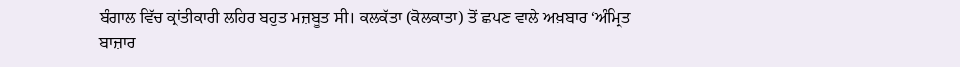ਬੰਗਾਲ ਵਿੱਚ ਕ੍ਰਾਂਤੀਕਾਰੀ ਲਹਿਰ ਬਹੁਤ ਮਜ਼ਬੂਤ ਸੀ। ਕਲਕੱਤਾ (ਕੋਲਕਾਤਾ) ਤੋਂ ਛਪਣ ਵਾਲੇ ਅਖ਼ਬਾਰ ‘ਅੰਮ੍ਰਿਤ ਬਾਜ਼ਾਰ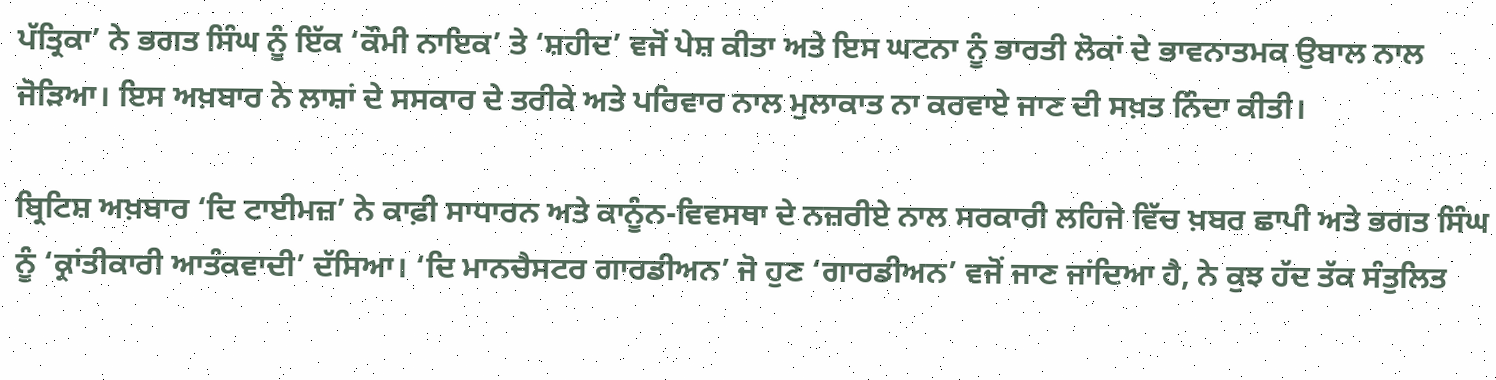ਪੱਤ੍ਰਿਕਾ’ ਨੇ ਭਗਤ ਸਿੰਘ ਨੂੰ ਇੱਕ ‘ਕੌਮੀ ਨਾਇਕ’ ਤੇ ‘ਸ਼ਹੀਦ’ ਵਜੋਂ ਪੇਸ਼ ਕੀਤਾ ਅਤੇ ਇਸ ਘਟਨਾ ਨੂੰ ਭਾਰਤੀ ਲੋਕਾਂ ਦੇ ਭਾਵਨਾਤਮਕ ਉਬਾਲ ਨਾਲ ਜੋੜਿਆ। ਇਸ ਅਖ਼ਬਾਰ ਨੇ ਲਾਸ਼ਾਂ ਦੇ ਸਸਕਾਰ ਦੇ ਤਰੀਕੇ ਅਤੇ ਪਰਿਵਾਰ ਨਾਲ ਮੁਲਾਕਾਤ ਨਾ ਕਰਵਾਏ ਜਾਣ ਦੀ ਸਖ਼ਤ ਨਿੰਦਾ ਕੀਤੀ।

ਬ੍ਰਿਟਿਸ਼ ਅਖ਼ਬਾਰ ‘ਦਿ ਟਾਈਮਜ਼’ ਨੇ ਕਾਫ਼ੀ ਸਾਧਾਰਨ ਅਤੇ ਕਾਨੂੰਨ-ਵਿਵਸਥਾ ਦੇ ਨਜ਼ਰੀਏ ਨਾਲ ਸਰਕਾਰੀ ਲਹਿਜੇ ਵਿੱਚ ਖ਼ਬਰ ਛਾਪੀ ਅਤੇ ਭਗਤ ਸਿੰਘ ਨੂੰ ‘ਕ੍ਰਾਂਤੀਕਾਰੀ ਆਤੰਕਵਾਦੀ’ ਦੱਸਿਆ। ‘ਦਿ ਮਾਨਚੈਸਟਰ ਗਾਰਡੀਅਨ’ ਜੋ ਹੁਣ ‘ਗਾਰਡੀਅਨ’ ਵਜੋਂ ਜਾਣ ਜਾਂਦਿਆ ਹੈ, ਨੇ ਕੁਝ ਹੱਦ ਤੱਕ ਸੰਤੁਲਿਤ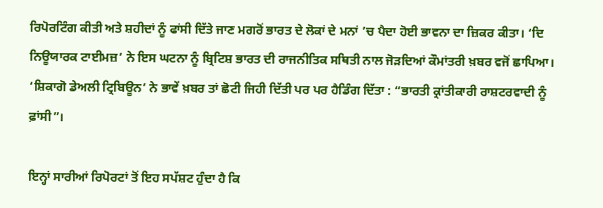ਰਿਪੋਰਟਿੰਗ ਕੀਤੀ ਅਤੇ ਸ਼ਹੀਦਾਂ ਨੂੰ ਫਾਂਸੀ ਦਿੱਤੇ ਜਾਣ ਮਗਰੋਂ ਭਾਰਤ ਦੇ ਲੋਕਾਂ ਦੇ ਮਨਾਂ ’ਚ ਪੈਦਾ ਹੋਈ ਭਾਵਨਾ ਦਾ ਜ਼ਿਕਰ ਕੀਤਾ। ‘ਦਿ ਨਿਊਯਾਰਕ ਟਾਈਮਜ਼’ ਨੇ ਇਸ ਘਟਨਾ ਨੂੰ ਬ੍ਰਿਟਿਸ਼ ਭਾਰਤ ਦੀ ਰਾਜਨੀਤਿਕ ਸਥਿਤੀ ਨਾਲ ਜੋੜਦਿਆਂ ਕੌਮਾਂਤਰੀ ਖ਼ਬਰ ਵਜੋਂ ਛਾਪਿਆ। ‘ਸ਼ਿਕਾਗੋ ਡੇਅਲੀ ਟ੍ਰਿਬਿਊਨ’ ਨੇ ਭਾਵੇਂ ਖ਼ਬਰ ਤਾਂ ਛੋਟੀ ਜਿਹੀ ਦਿੱਤੀ ਪਰ ਪਰ ਹੈਡਿੰਗ ਦਿੱਤਾ : “ਭਾਰਤੀ ਕ੍ਰਾਂਤੀਕਾਰੀ ਰਾਸ਼ਟਰਵਾਦੀ ਨੂੰ ਫ਼ਾਂਸੀ”।

ਇਨ੍ਹਾਂ ਸਾਰੀਆਂ ਰਿਪੋਰਟਾਂ ਤੋਂ ਇਹ ਸਪੱਸ਼ਟ ਹੁੰਦਾ ਹੈ ਕਿ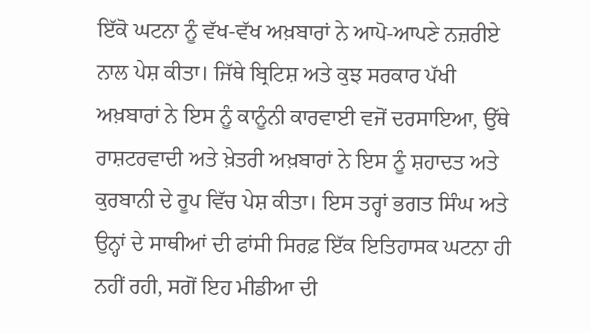ਇੱਕੋ ਘਟਨਾ ਨੂੰ ਵੱਖ-ਵੱਖ ਅਖ਼ਬਾਰਾਂ ਨੇ ਆਪੋ-ਆਪਣੇ ਨਜ਼ਰੀਏ ਨਾਲ ਪੇਸ਼ ਕੀਤਾ। ਜਿੱਥੇ ਬ੍ਰਿਟਿਸ਼ ਅਤੇ ਕੁਝ ਸਰਕਾਰ ਪੱਖੀ ਅਖ਼ਬਾਰਾਂ ਨੇ ਇਸ ਨੂੰ ਕਾਨੂੰਨੀ ਕਾਰਵਾਈ ਵਜੋਂ ਦਰਸਾਇਆ, ਉੱਥੇ ਰਾਸ਼ਟਰਵਾਦੀ ਅਤੇ ਖ਼ੇਤਰੀ ਅਖ਼ਬਾਰਾਂ ਨੇ ਇਸ ਨੂੰ ਸ਼ਹਾਦਤ ਅਤੇ ਕੁਰਬਾਨੀ ਦੇ ਰੂਪ ਵਿੱਚ ਪੇਸ਼ ਕੀਤਾ। ਇਸ ਤਰ੍ਹਾਂ ਭਗਤ ਸਿੰਘ ਅਤੇ ਉਨ੍ਹਾਂ ਦੇ ਸਾਥੀਆਂ ਦੀ ਫਾਂਸੀ ਸਿਰਫ਼ ਇੱਕ ਇਤਿਹਾਸਕ ਘਟਨਾ ਹੀ ਨਹੀਂ ਰਹੀ, ਸਗੋਂ ਇਹ ਮੀਡੀਆ ਦੀ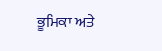ਭੂਮਿਕਾ ਅਤੇ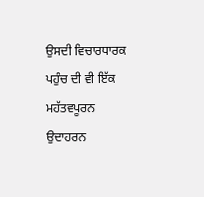ਉਸਦੀ ਵਿਚਾਰਧਾਰਕ ਪਹੁੰਚ ਦੀ ਵੀ ਇੱਕ ਮਹੱਤਵਪੂਰਨ ਉਦਾਹਰਨ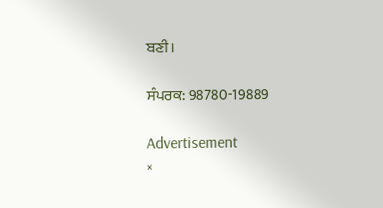ਬਣੀ।

ਸੰਪਰਕ: 98780-19889

Advertisement
×